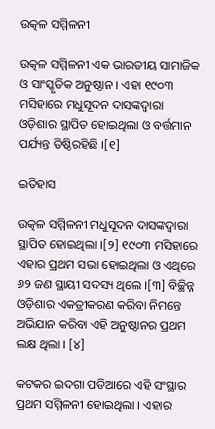ଉତ୍କଳ ସମ୍ମିଳନୀ

ଉତ୍କଳ ସମ୍ମିଳନୀ ଏକ ଭାରତୀୟ ସାମାଜିକ ଓ ସାଂସ୍କୃତିକ ଅନୁଷ୍ଠାନ । ଏହା ୧୯୦୩ ମସିହାରେ ମଧୁସୂଦନ ଦାସଙ୍କଦ୍ୱାରା ଓଡ଼ିଶାର ସ୍ଥାପିତ ହୋଇଥିଲା ଓ ବର୍ତ୍ତମାନ ପର୍ଯ୍ୟନ୍ତ ତିଷ୍ଠିରହିଛି ।[୧]

ଇତିହାସ

ଉତ୍କଳ ସମ୍ମିଳନୀ ମଧୁସୂଦନ ଦାସଙ୍କଦ୍ୱାରା ସ୍ଥାପିତ ହୋଇଥିଲା ।[୨] ୧୯୦୩ ମସିହାରେ ଏହାର ପ୍ରଥମ ସଭା ହୋଇଥିଲା ଓ ଏଥିରେ ୬୨ ଜଣ ସ୍ଥାୟୀ ସଦସ୍ୟ ଥିଲେ ।[୩] ବିଚ୍ଛିନ୍ନ ଓଡ଼ିଶାର ଏକତ୍ରୀକରଣ କରିବା ନିମନ୍ତେ ଅଭିଯାନ କରିବା ଏହି ଅନୁଷ୍ଠାନର ପ୍ରଥମ ଲକ୍ଷ ଥିଲା । [୪]

କଟକର ଇଦଗା ପଡିଆରେ ଏହି ସଂସ୍ଥାର ପ୍ରଥମ ସମ୍ମିଳନୀ ହୋଇଥିଲା । ଏହାର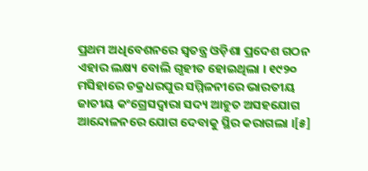ପ୍ରଥମ ଅଧିବେଶନରେ ସ୍ୱତନ୍ତ୍ର ଓଡ଼ିଶା ପ୍ରଦେଶ ଗଠନ ଏହାର ଲକ୍ଷ୍ୟ ବୋଲି ଗୃହୀତ ହୋଇଥିଲା । ୧୯୨୦ ମସିହାରେ ଚକ୍ରଧରପୁର ସମ୍ମିଳନୀରେ ଭାରତୀୟ ଜାତୀୟ କଂଗ୍ରେସଦ୍ୱାରା ସଦ୍ୟ ଆହୁତ ଅସ‌ହ‌ଯୋଗ ଆନ୍ଦୋଳନରେ ଯୋଗ ଦେବାକୁ ସ୍ଥିର କରାଗଲା ।[୫]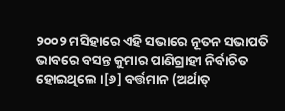୨୦୦୨ ମସିହାରେ ଏହି ସଭାରେ ନୂତନ ସଭାପତି ଭାବରେ ବସନ୍ତ କୁମାର ପାଣିଗ୍ରାହୀ ନିର୍ବାଚିତ ହୋଇଥିଲେ ।[୬] ବର୍ତ୍ତମାନ (ଅର୍ଥାତ୍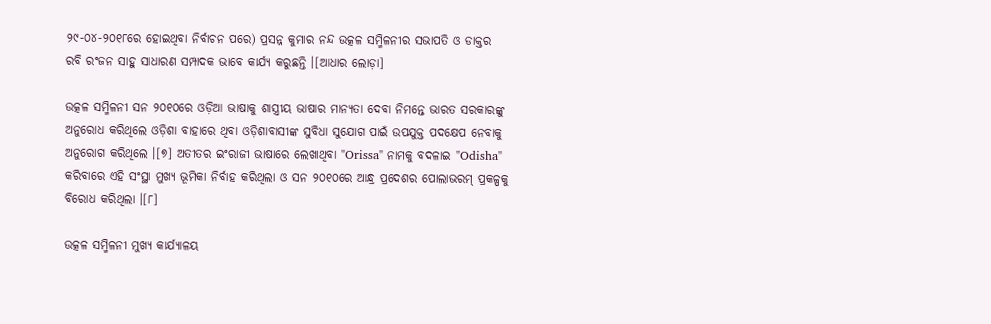୨୯-୦୪-୨୦୧୮ରେ ହୋଇଥିବା ନିର୍ବାଚନ ପରେ) ପ୍ରସନ୍ନ କୁମାର ନନ୍ଦ ଉତ୍କଳ ସମ୍ମିଳନୀର ସଭାପତି ଓ ଡାକ୍ତର ରବି ରଂଜନ ସାହୁ ସାଧାରଣ ସମ୍ପାଦକ ଭାବେ କାର୍ଯ୍ୟ କରୁଛନ୍ତି ।[ଆଧାର ଲୋଡ଼ା]

ଉତ୍କଳ ସମ୍ମିଳନୀ ସନ ୨୦୧୦ରେ ଓଡ଼ିଆ ଭାଷାକୁ ଶାସ୍ତ୍ରୀୟ ଭାଷାର ମାନ୍ୟତା ଦେବା ନିମନ୍ତେ ଭାରତ ସରକାରଙ୍କୁ ଅନୁରୋଧ କରିଥିଲେ ଓଡ଼ିଶା ବାହାରେ ଥିବା ଓଡ଼ିଶାବାସୀଙ୍କ ସୁବିଧା ସୁଯୋଗ ପାଇଁ ଉପ‌ଯୁକ୍ତ ପଦକ୍ଷେପ ନେବାକୁ ଅନୁରୋଗ କରିଥିଲେ ।[୭] ଅତୀତର ଇଂରାଜୀ ଭାଷାରେ ଲେଖାଥିବା "Orissa" ନାମକୁ ବଦଳାଇ "Odisha" କରିବାରେ ଏହି ସଂସ୍ଥା ମୁଖ୍ୟ ଭୂମିକା ନିର୍ବାହ କରିଥିଲା ଓ ସନ ୨୦୧୦ରେ ଆନ୍ଧ୍ର ପ୍ରଦେଶର ପୋଲାଭରମ୍ ପ୍ରକଳ୍ପକୁ ବିରୋଧ କରିଥିଲା ।[୮]

ଉତ୍କଳ ସମ୍ମିଳନୀ ମୁଖ୍ୟ କାର୍ଯ୍ୟାଳୟ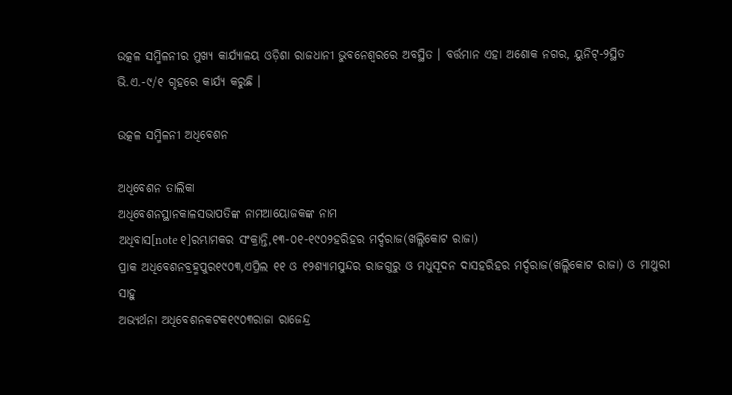ଉତ୍କଳ ସମ୍ମିଳନୀର ମୁଖ୍ୟ କାର୍ଯ୍ୟାଳୟ ଓଡ଼ିଶା ରାଜଧାନୀ ଭୁବନେଶ୍ୱରରେ ଅବସ୍ଥିତ । ବର୍ତ୍ତମାନ ଏହା ଅଶୋକ ନଗର, ୟୁନିଟ୍-୨ସ୍ଥିତ ଭି.ଏ.-୯/୧ ଗୃହରେ କାର୍ଯ୍ୟ କରୁଛି ।

ଉତ୍କଳ ସମ୍ମିଳନୀ ଅଧିବେଶନ

ଅଧିବେଶନ ତାଲିକା
ଅଧିବେଶନସ୍ଥାନକାଳସଭାପତିଙ୍କ ନାମଆୟୋଜକଙ୍କ ନାମ
ଅଧିବାସ[note ୧]ରମ୍ଭାମକର ସଂକ୍ରାନ୍ତି,୧୩-୦୧-୧୯୦୨ହରିହର ମର୍ଦ୍ଦରାଜ(ଖଲ୍ଲିକୋଟ ରାଜା)
ପ୍ରାକ ଅଧିବେଶନବ୍ରହ୍ମପୁର୧୯୦୩,ଏପ୍ରିଲ ୧୧ ଓ ୧୨ଶ୍ୟାମସୁନ୍ଦର ରାଜଗୁରୁ ଓ ମଧୁସୂଦନ ଦାସହରିହର ମର୍ଦ୍ଦରାଜ(ଖଲ୍ଲିକୋଟ ରାଜା) ଓ ମାଥୁରୀ ସାହୁ
ଅଭ୍ୟର୍ଥନା ଅଧିବେଶନକଟକ୧୯୦୩ରାଜା ରାଜେନ୍ଦ୍ର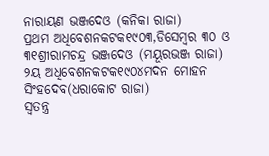ନାରାୟଣ ଭଞ୍ଜଦେଓ (କନିକା ରାଜା)
ପ୍ରଥମ ଅଧିବେଶନକଟକ୧୯୦୩,ଡିସେମ୍ବର ୩୦ ଓ ୩୧ଶ୍ରୀରାମଚନ୍ଦ୍ର ଭଞ୍ଜଦେଓ (ମୟୂରଭଞ୍ଜ ରାଜା)
୨ୟ ଅଧିବେଶନକଟକ୧୯୦୪ମଦନ ମୋହନ ସିଂହଦେବ(ଧରାକୋଟ ରାଜା)
ସ୍ୱତନ୍ତ୍ର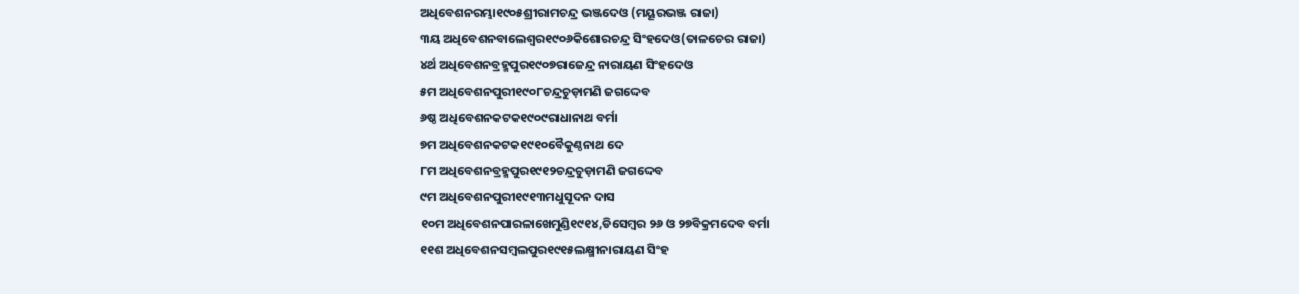ଅଧିବେଶନରମ୍ଭା୧୯୦୫ଶ୍ରୀରାମଚନ୍ଦ୍ର ଭଞ୍ଜଦେଓ (ମୟୂରଭଞ୍ଜ ରାଜା)
୩ୟ ଅଧିବେଶନବାଲେଶ୍ୱର୧୯୦୬କିଶୋରଚନ୍ଦ୍ର ସିଂହଦେଓ(ତାଳଚେର ରାଜା)
୪ର୍ଥ ଅଧିବେଶନବ୍ରହ୍ମପୁର୧୯୦୭ରାଜେନ୍ଦ୍ର ନାରାୟଣ ସିଂହଦେଓ
୫ମ ଅଧିବେଶନପୁରୀ୧୯୦୮ଚନ୍ଦ୍ରଚୁଡ଼ାମଣି ଜଗଦ୍ଦେବ
୬ଷ୍ଠ ଅଧିବେଶନକଟକ୧୯୦୯ରାଧାନାଥ ବର୍ମା
୭ମ ଅଧିବେଶନକଟକ୧୯୧୦ବୈକୁଣ୍ଠନାଥ ଦେ
୮ମ ଅଧିବେଶନବ୍ରହ୍ମପୁର୧୯୧୨ଚନ୍ଦ୍ରଚୁଡ଼ାମଣି ଜଗଦ୍ଦେବ
୯ମ ଅଧିବେଶନପୁରୀ୧୯୧୩ମଧୁସୂଦନ ଦାସ
୧୦ମ ଅଧିବେଶନପାରଳାଖେମୁଣ୍ଡି୧୯୧୪,ଡିସେମ୍ବର ୨୬ ଓ ୨୭ବିକ୍ରମଦେବ ବର୍ମା
୧୧ଶ ଅଧିବେଶନସମ୍ବଲପୁର୧୯୧୫ଲକ୍ଷ୍ମୀନାରାୟଣ ସିଂହ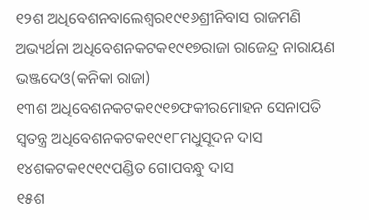୧୨ଶ ଅଧିବେଶନବାଲେଶ୍ୱର୧୯୧୬ଶ୍ରୀନିବାସ ରାଜମଣି
ଅଭ୍ୟର୍ଥନା ଅଧିବେଶନକଟକ୧୯୧୭ରାଜା ରାଜେନ୍ଦ୍ର ନାରାୟଣ ଭଞ୍ଜଦେଓ(କନିକା ରାଜା)
୧୩ଶ ଅଧିବେଶନକଟକ୧୯୧୭ଫକୀରମୋହନ ସେନାପତି
ସ୍ୱତନ୍ତ୍ର ଅଧିବେଶନକଟକ୧୯୧୮ମଧୁସୂଦନ ଦାସ
୧୪ଶକଟକ୧୯୧୯ପଣ୍ଡିତ ଗୋପବନ୍ଧୁ ଦାସ
୧୫ଶ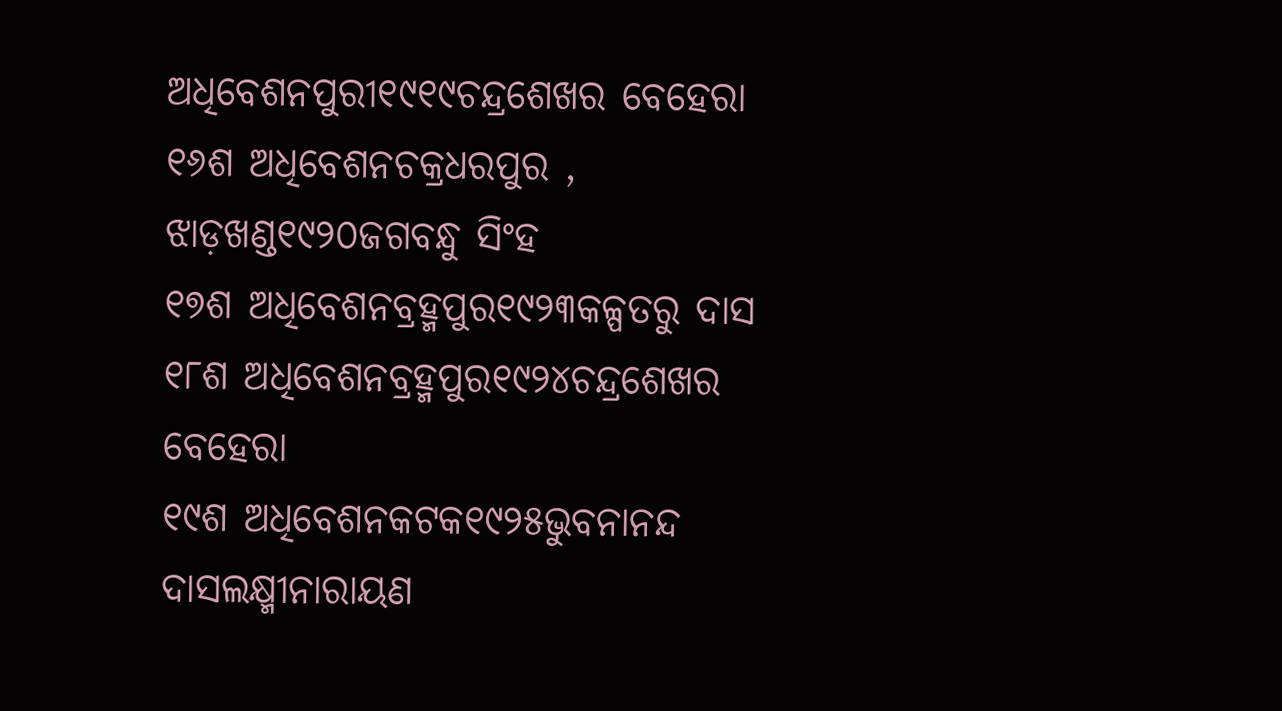ଅଧିବେଶନପୁରୀ୧୯୧୯ଚନ୍ଦ୍ରଶେଖର ବେହେରା
୧୬ଶ ଅଧିବେଶନଚକ୍ରଧରପୁର , ଝାଡ଼ଖଣ୍ଡ୧୯୨୦ଜଗବନ୍ଧୁ ସିଂହ
୧୭ଶ ଅଧିବେଶନବ୍ରହ୍ମପୁର୧୯୨୩କଳ୍ପତରୁ ଦାସ
୧୮ଶ ଅଧିବେଶନବ୍ରହ୍ମପୁର୧୯୨୪ଚନ୍ଦ୍ରଶେଖର ବେହେରା
୧୯ଶ ଅଧିବେଶନକଟକ୧୯୨୫ଭୁବନାନନ୍ଦ ଦାସଲକ୍ଷ୍ମୀନାରାୟଣ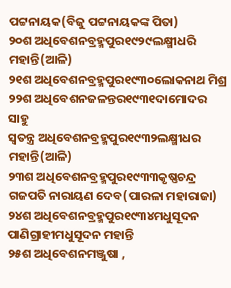ପଟ୍ଟନାୟକ(ବିଜୁ ପଟ୍ଟନାୟକଙ୍କ ପିତା)
୨୦ଶ ଅଧିବେଶନବ୍ରହ୍ମପୁର୧୯୨୯ଲକ୍ଷ୍ମୀଧରି ମହାନ୍ତି(ଆଳି)
୨୧ଶ ଅଧିବେଶନବ୍ରହ୍ମପୁର୧୯୩୦ଲୋକନାଥ ମିଶ୍ର
୨୨ଶ ଅଧିବେଶନଜଳନ୍ତର୧୯୩୧ଦାମୋଦର ସାହୁ
ସ୍ୱତନ୍ତ୍ର ଅଧିବେଶନବ୍ରହ୍ମପୁର୧୯୩୨ଲକ୍ଷ୍ମୀଧର ମହାନ୍ତି(ଆଳି)
୨୩ଶ ଅଧିବେଶନବ୍ରହ୍ମପୁର୧୯୩୩କୃଷ୍ଣଚନ୍ଦ୍ର ଗଜପତି ନାରାୟଣ ଦେବ(ପାରଳା ମହାରାଜା)
୨୪ଶ ଅଧିବେଶନବ୍ରହ୍ମପୁର୧୯୩୪ମଧୁସୂଦନ ପାଣିଗ୍ରାହୀମଧୁସୂଦନ ମହାନ୍ତି
୨୫ଶ ଅଧିବେଶନମଞ୍ଜୁଷା ,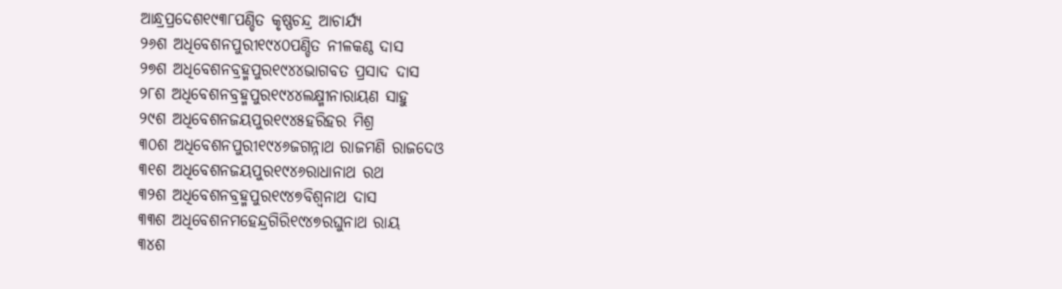ଆନ୍ଧ୍ରପ୍ରଦେଶ୧୯୩୮ପଣ୍ଡିତ କୃଷ୍ଣଚନ୍ଦ୍ର ଆଚାର୍ଯ୍ୟ
୨୬ଶ ଅଧିବେଶନପୁରୀ୧୯୪୦ପଣ୍ଡିତ ନୀଳକଣ୍ଠ ଦାସ
୨୭ଶ ଅଧିବେଶନବ୍ରହ୍ମପୁର୧୯୪୪ଭାଗବତ ପ୍ରସାଦ ଦାସ
୨୮ଶ ଅଧିବେଶନବ୍ରହ୍ମପୁର୧୯୪୪ଲକ୍ଷ୍ମୀନାରାୟଣ ସାହୁ
୨୯ଶ ଅଧିବେଶନଜୟପୁର୧୯୪୫ହରିହର ମିଶ୍ର
୩୦ଶ ଅଧିବେଶନପୁରୀ୧୯୪୬ଜଗନ୍ନାଥ ରାଜମଣି ରାଜଦେଓ
୩୧ଶ ଅଧିବେଶନଜୟପୁର୧୯୪୬ରାଧାନାଥ ରଥ
୩୨ଶ ଅଧିବେଶନବ୍ରହ୍ମପୁର୧୯୪୭ବିଶ୍ୱନାଥ ଦାସ
୩୩ଶ ଅଧିବେଶନମହେନ୍ଦ୍ରଗିରି୧୯୪୭ରଘୁନାଥ ରାୟ
୩୪ଶ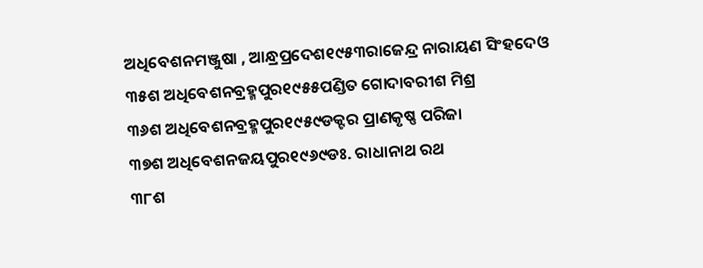ଅଧିବେଶନମଞ୍ଜୁଷା , ଆନ୍ଧ୍ରପ୍ରଦେଶ୧୯୫୩ରାଜେନ୍ଦ୍ର ନାରାୟଣ ସିଂହଦେଓ
୩୫ଶ ଅଧିବେଶନବ୍ରହ୍ମପୁର୧୯୫୫ପଣ୍ଡିତ ଗୋଦାବରୀଶ ମିଶ୍ର
୩୬ଶ ଅଧିବେଶନବ୍ରହ୍ମପୁର୧୯୫୯ଡକ୍ଟର ପ୍ରାଣକୃଷ୍ଣ ପରିଜା
୩୭ଶ ଅଧିବେଶନଜୟପୁର୧୯୬୯ଡଃ. ରାଧାନାଥ ରଥ
୩୮ଶ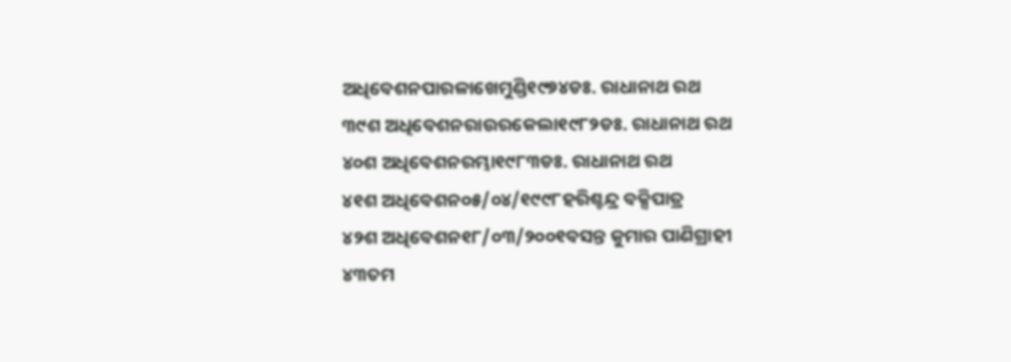ଅଧିବେଶନପାରଳାଖେମୁଣ୍ଡି୧୯୭୪ଡଃ. ରାଧାନାଥ ରଥ
୩୯ଶ ଅଧିବେଶନରାଉରକେଲା୧୯୮୨ଡଃ. ରାଧାନାଥ ରଥ
୪୦ଶ ଅଧିବେଶନରମ୍ଭା୧୯୮୩ଡଃ. ରାଧାନାଥ ରଥ
୪୧ଶ ଅଧିବେଶନ୦୫/୦୪/୧୯୯୮ହରିଶ୍ଚନ୍ଦ୍ର ବକ୍ସିପାତ୍ର
୪୨ଶ ଅଧିବେଶନ୧୮/୦୩/୨୦୦୧ବସନ୍ତ କୁମାର ପାଣିଗ୍ରାହୀ
୪୩ତମ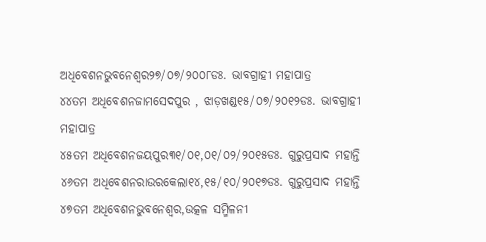ଅଧିବେଶନଭୁବନେଶ୍ୱର୨୭/୦୭/୨୦୦୮ଡଃ. ଭାବଗ୍ରାହୀ ମହାପାତ୍ର
୪୪ତମ ଅଧିବେଶନଜାମସେଦପୁର , ଝାଡ଼ଖଣ୍ଡ୧୫/୦୭/୨୦୧୨ଡଃ. ଭାବଗ୍ରାହୀ ମହାପାତ୍ର
୪୫ତମ ଅଧିବେଶନଜୟପୁର୩୧/୦୧,୦୧/୦୨/୨୦୧୫ଡଃ. ଗୁରୁପ୍ରସାଦ ମହାନ୍ତି
୪୬ତମ ଅଧିବେଶନରାଉରକେଲା୧୪,୧୫/୧୦/୨୦୧୭ଡଃ. ଗୁରୁପ୍ରସାଦ ମହାନ୍ତି
୪୭ତମ ଅଧିବେଶନଭୁବନେଶ୍ୱର,ଉତ୍କଳ ସମ୍ମିଳନୀ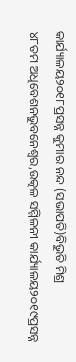କାର୍ଯ୍ୟାଳୟ୨୦୧୮ପ୍ରସନ୍ନ କୁମାର ନନ୍ଦ (ସଭାପତି)ବିଭୁତି ମିଶ୍ର
୪୮ତମ ଅଧିବେଶନଭୁବନେଶ୍ୱର,ଉତ୍କଳ ସମ୍ମିଳନୀ କାର୍ଯ୍ୟାଳୟ୨୦୧୯ପ୍ରସନ୍ନ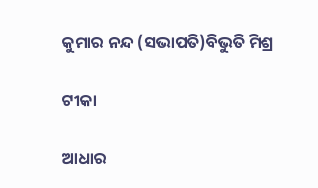କୁମାର ନନ୍ଦ (ସଭାପତି)ବିଭୁତି ମିଶ୍ର

ଟୀକା

ଆଧାର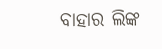ବାହାର ଲିଙ୍କ